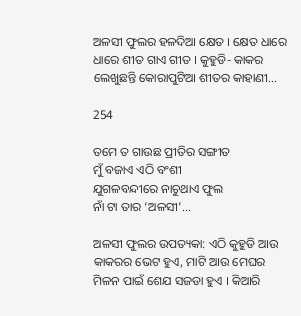ଅଳସୀ ଫୁଲର ହଳଦିଆ କ୍ଷେତ । କ୍ଷେତ ଧାରେ ଧାରେ ଶୀତ ଗାଏ ଗୀତ । କୁହୁଡି- କାକର ଲେଖୁଛନ୍ତି କୋରାପୁଟିଆ ଶୀତର କାହାଣୀ…

254

ତମେ ତ ଗାଉଛ ପ୍ରୀତିର ସଙ୍ଗୀତ
ମୁଁ ବଜାଏ ଏଠି ବଂଶୀ
ଯୁଗଳବନ୍ଦୀରେ ନାଚୁଥାଏ ଫୁଲ
ନାଁ ଟା ତାର ‘ଅଳସୀ’…

ଅଳସୀ ଫୁଲର ଉପତ୍ୟକା: ଏଠି କୁହୁଡି ଆଉ କାକରର ଭେଟ ହୁଏ, ମାଟି ଆଉ ମେଘର ମିଳନ ପାଇଁ ଶେଯ ସଜଡା ହୁଏ । କିଆରି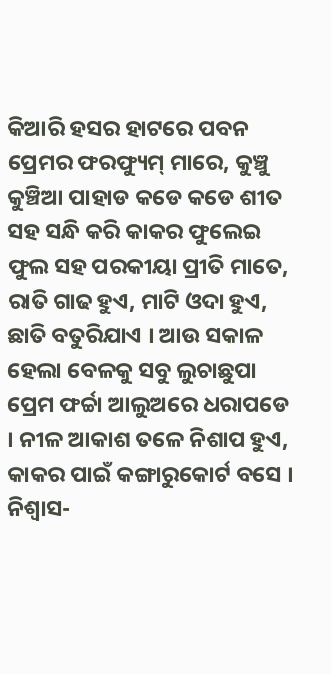କିଆରି ହସର ହାଟରେ ପବନ ପ୍ରେମର ଫରଫ୍ୟୁମ୍ ମାରେ, କୁଞ୍ଚୁ କୁଞ୍ଚିଆ ପାହାଡ କଡେ କଡେ ଶୀତ ସହ ସନ୍ଧି କରି କାକର ଫୁଲେଇ ଫୁଲ ସହ ପରକୀୟା ପ୍ରୀତି ମାତେ, ରାତି ଗାଢ ହୁଏ, ମାଟି ଓଦା ହୁଏ, ଛାତି ବତୁରିଯାଏ । ଆଉ ସକାଳ ହେଲା ବେଳକୁ ସବୁ ଲୁଚାଛୁପା ପ୍ରେମ ଫର୍ଚ୍ଚା ଆଲୁଅରେ ଧରାପଡେ । ନୀଳ ଆକାଶ ତଳେ ନିଶାପ ହୁଏ, କାକର ପାଇଁ କଙ୍ଗାରୁକୋର୍ଟ ବସେ । ନିଶ୍ୱାସ-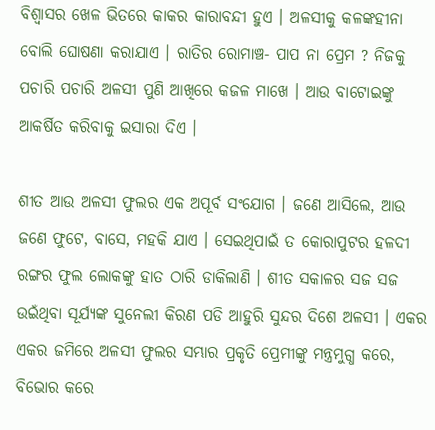ବିଶ୍ୱାସର ଖେଳ ଭିତରେ କାକର କାରାବନ୍ଦୀ ହୁଏ । ଅଳସୀକୁ କଳଙ୍କହୀନା ବୋଲି ଘୋଷଣା କରାଯାଏ । ରାତିର ରୋମାଞ୍ଚ- ପାପ ନା ପ୍ରେମ ? ନିଜକୁ ପଚାରି ପଚାରି ଅଳସୀ ପୁଣି ଆଖିରେ କଜଳ ମାଖେ । ଆଉ ବାଟୋଇଙ୍କୁ ଆକର୍ଷିତ କରିବାକୁ ଇସାରା ଦିଏ ।

ଶୀତ ଆଉ ଅଳସୀ ଫୁଲର ଏକ ଅପୂର୍ବ ସଂଯୋଗ । ଜଣେ ଆସିଲେ, ଆଉ ଜଣେ ଫୁଟେ, ବାସେ, ମହକି ଯାଏ । ସେଇଥିପାଇଁ ତ କୋରାପୁଟର ହଳଦୀ ରଙ୍ଗର ଫୁଲ ଲୋକଙ୍କୁ ହାତ ଠାରି ଡାକିଲାଣି । ଶୀତ ସକାଳର ସଜ ସଜ ଉଇଁଥିବା ସୂର୍ଯ୍ୟଙ୍କ ସୁନେଲୀ କିରଣ ପଡି ଆହୁରି ସୁନ୍ଦର ଦିଶେ ଅଳସୀ । ଏକର ଏକର ଜମିରେ ଅଳସୀ ଫୁଲର ସମ୍ଭାର ପ୍ରକୃତି ପ୍ରେମୀଙ୍କୁ ମନ୍ତ୍ରମୁଗ୍ଧ କରେ, ବିଭୋର କରେ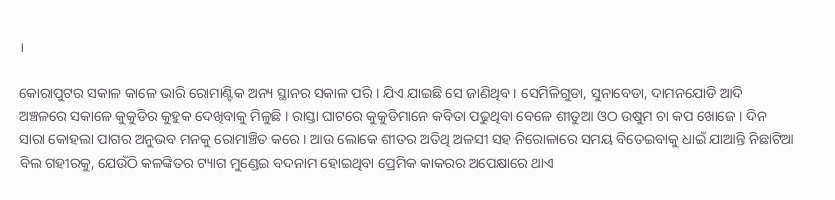।

କୋରାପୁଟର ସକାଳ କାଳେ ଭାରି ରୋମାଣ୍ଟିକ ଅନ୍ୟ ସ୍ଥାନର ସକାଳ ପରି । ଯିଏ ଯାଇଛି ସେ ଜାଣିଥିବ । ସେମିଳିଗୁଡା, ସୁନାବେଡା, ଦାମନଯୋଡି ଆଦି ଅଞ୍ଚଳରେ ସକାଳେ କୁକୁଡିର କୁହୁକ ଦେଖିବାକୁ ମିଳୁଛି । ରାସ୍ତା ଘାଟରେ କୁକୁଡିମାନେ କବିତା ପଢୁଥିବା ବେଳେ ଶୀତୁଆ ଓଠ ଉଷୁମ ଚା କପ ଖୋଜେ । ଦିନ ସାରା କୋହଲା ପାଗର ଅନୁଭବ ମନକୁ ରୋମାଞ୍ଚିତ କରେ । ଆଉ ଲୋକେ ଶୀତର ଅତିଥି ଅଳସୀ ସହ ନିରୋଳାରେ ସମୟ ବିତେଇବାକୁ ଧାଇଁ ଯାଆନ୍ତି ନିଛାଟିଆ ବିଲ ଗହୀରକୁ, ଯେଉଁଠି କଳଙ୍କିତର ଟ୍ୟାଗ ମୁଣ୍ଡେଇ ବଦନାମ ହୋଇଥିବା ପ୍ରେମିକ କାକରର ଅପେକ୍ଷାରେ ଥାଏ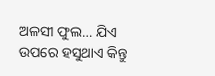ଅଳସୀ ଫୁଲ… ଯିଏ ଉପରେ ହସୁଥାଏ କିନ୍ତୁ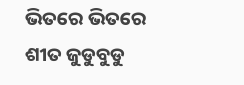ଭିତରେ ଭିତରେ ଶୀତ ଜୁଡୁବୁଡୁ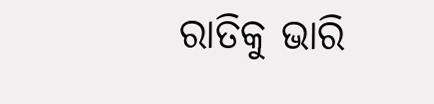ରାତିକୁ ଭାରି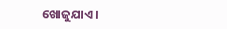ଖୋଜୁଯାଏ ।